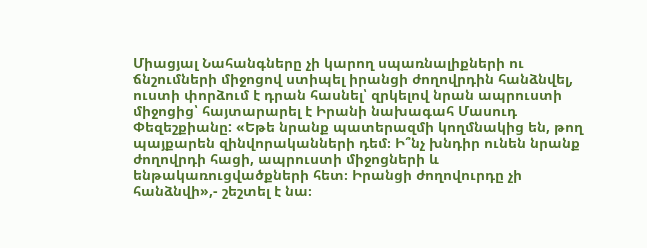Միացյալ Նահանգները չի կարող սպառնալիքների ու ճնշումների միջոցով ստիպել իրանցի ժողովրդին հանձնվել, ուստի փորձում է դրան հասնել՝ զրկելով նրան ապրուստի միջոցից՝ հայտարարել է Իրանի նախագահ Մասուդ Փեզեշքիանը: «Եթե նրանք պատերազմի կողմնակից են, թող պայքարեն զինվորականների դեմ։ Ի՞նչ խնդիր ունեն նրանք ժողովրդի հացի, ապրուստի միջոցների և ենթակառուցվածքների հետ։ Իրանցի ժողովուրդը չի հանձնվի»,- շեշտել է նա։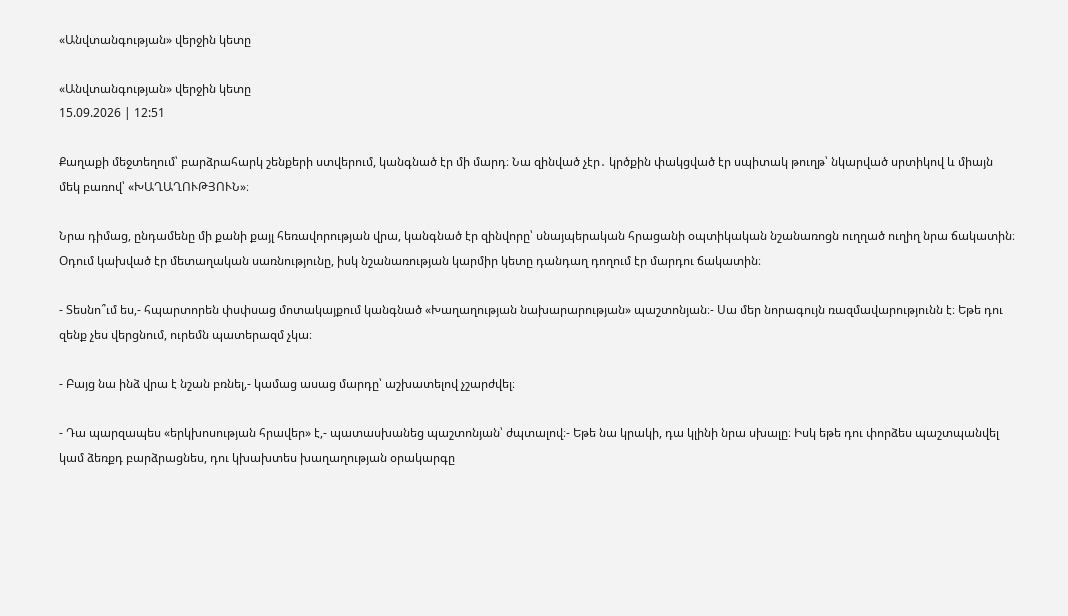«Անվտանգության» վերջին կետը

«Անվտանգության» վերջին կետը
15.09.2026 | 12:51

Քաղաքի մեջտեղում՝ բարձրահարկ շենքերի ստվերում, կանգնած էր մի մարդ։ Նա զինված չէր․ կրծքին փակցված էր սպիտակ թուղթ՝ նկարված սրտիկով և միայն մեկ բառով՝ «ԽԱՂԱՂՈՒԹՅՈՒՆ»։

Նրա դիմաց, ընդամենը մի քանի քայլ հեռավորության վրա, կանգնած էր զինվորը՝ սնայպերական հրացանի օպտիկական նշանառոցն ուղղած ուղիղ նրա ճակատին։ Օդում կախված էր մետաղական սառնությունը, իսկ նշանառության կարմիր կետը դանդաղ դողում էր մարդու ճակատին։

- Տեսնո՞ւմ ես,- հպարտորեն փսփսաց մոտակայքում կանգնած «Խաղաղության նախարարության» պաշտոնյան։- Սա մեր նորագույն ռազմավարությունն է։ Եթե դու զենք չես վերցնում, ուրեմն պատերազմ չկա։

- Բայց նա ինձ վրա է նշան բռնել,- կամաց ասաց մարդը՝ աշխատելով չշարժվել։

- Դա պարզապես «երկխոսության հրավեր» է,- պատասխանեց պաշտոնյան՝ ժպտալով։- Եթե նա կրակի, դա կլինի նրա սխալը։ Իսկ եթե դու փորձես պաշտպանվել կամ ձեռքդ բարձրացնես, դու կխախտես խաղաղության օրակարգը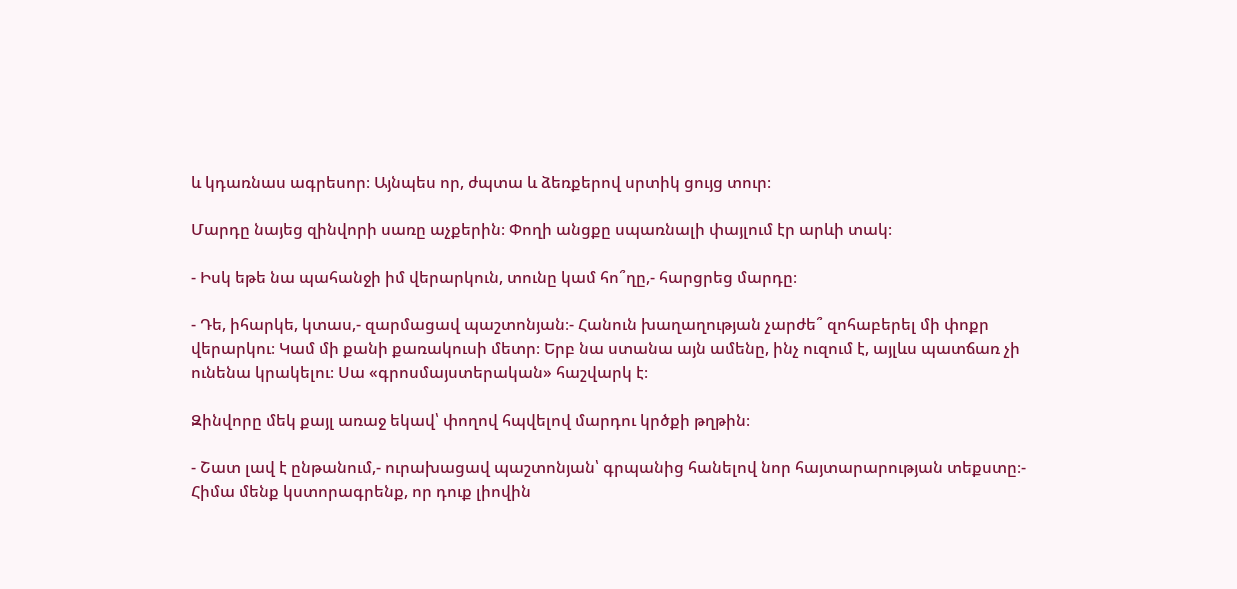և կդառնաս ագրեսոր։ Այնպես որ, ժպտա և ձեռքերով սրտիկ ցույց տուր։

Մարդը նայեց զինվորի սառը աչքերին։ Փողի անցքը սպառնալի փայլում էր արևի տակ։

- Իսկ եթե նա պահանջի իմ վերարկուն, տունը կամ հո՞ղը,- հարցրեց մարդը։

- Դե, իհարկե, կտաս,- զարմացավ պաշտոնյան։- Հանուն խաղաղության չարժե՞ զոհաբերել մի փոքր վերարկու։ Կամ մի քանի քառակուսի մետր։ Երբ նա ստանա այն ամենը, ինչ ուզում է, այլևս պատճառ չի ունենա կրակելու։ Սա «գրոսմայստերական» հաշվարկ է։

Զինվորը մեկ քայլ առաջ եկավ՝ փողով հպվելով մարդու կրծքի թղթին։

- Շատ լավ է ընթանում,- ուրախացավ պաշտոնյան՝ գրպանից հանելով նոր հայտարարության տեքստը։- Հիմա մենք կստորագրենք, որ դուք լիովին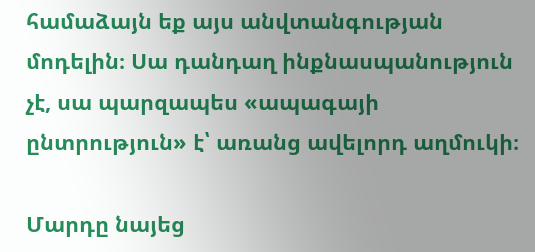համաձայն եք այս անվտանգության մոդելին։ Սա դանդաղ ինքնասպանություն չէ, սա պարզապես «ապագայի ընտրություն» է՝ առանց ավելորդ աղմուկի։

Մարդը նայեց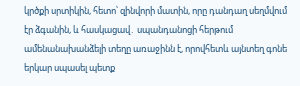կրծքի սրտիկին, հետո՝ զինվորի մատին, որը դանդաղ սեղմվում էր ձգանին, և հասկացավ․ սպանդանոցի հերթում ամենանախանձելի տեղը առաջինն է, որովհետև այնտեղ գոնե երկար սպասել պետք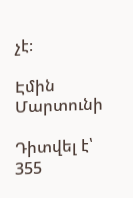չէ։

Էմին Մարտունի

Դիտվել է՝ 355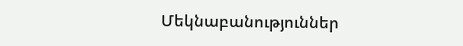Մեկնաբանություններ